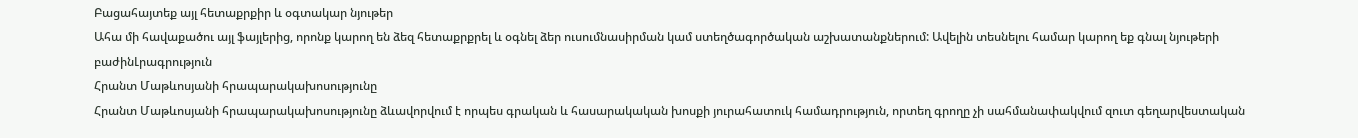Բացահայտեք այլ հետաքրքիր և օգտակար նյութեր
Ահա մի հավաքածու այլ ֆայլերից, որոնք կարող են ձեզ հետաքրքրել և օգնել ձեր ուսումնասիրման կամ ստեղծագործական աշխատանքներում: Ավելին տեսնելու համար կարող եք գնալ նյութերի բաժինԼրագրություն
Հրանտ Մաթևոսյանի հրապարակախոսությունը
Հրանտ Մաթևոսյանի հրապարակախոսությունը ձևավորվում է որպես գրական և հասարակական խոսքի յուրահատուկ համադրություն, որտեղ գրողը չի սահմանափակվում զուտ գեղարվեստական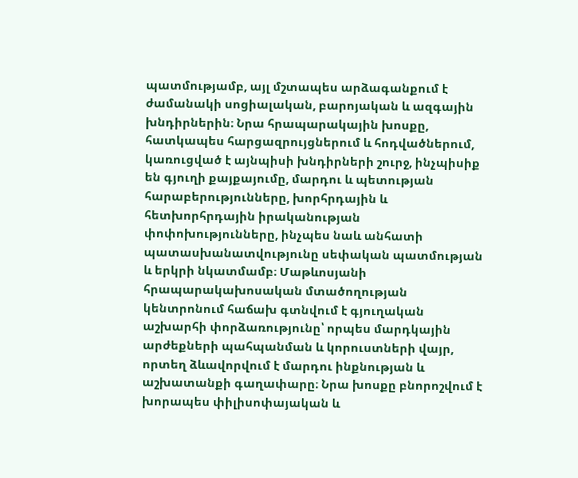պատմությամբ, այլ մշտապես արձագանքում է ժամանակի սոցիալական, բարոյական և ազգային խնդիրներին։ Նրա հրապարակային խոսքը, հատկապես հարցազրույցներում և հոդվածներում, կառուցված է այնպիսի խնդիրների շուրջ, ինչպիսիք են գյուղի քայքայումը, մարդու և պետության հարաբերությունները, խորհրդային և հետխորհրդային իրականության փոփոխությունները, ինչպես նաև անհատի պատասխանատվությունը սեփական պատմության և երկրի նկատմամբ։ Մաթևոսյանի հրապարակախոսական մտածողության կենտրոնում հաճախ գտնվում է գյուղական աշխարհի փորձառությունը՝ որպես մարդկային արժեքների պահպանման և կորուստների վայր, որտեղ ձևավորվում է մարդու ինքնության և աշխատանքի գաղափարը։ Նրա խոսքը բնորոշվում է խորապես փիլիսոփայական և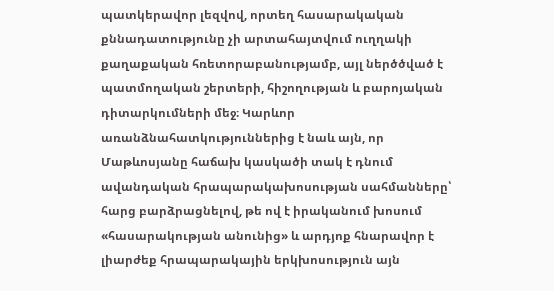պատկերավոր լեզվով, որտեղ հասարակական քննադատությունը չի արտահայտվում ուղղակի քաղաքական հռետորաբանությամբ, այլ ներծծված է պատմողական շերտերի, հիշողության և բարոյական դիտարկումների մեջ։ Կարևոր առանձնահատկություններից է նաև այն, որ Մաթևոսյանը հաճախ կասկածի տակ է դնում ավանդական հրապարակախոսության սահմանները՝ հարց բարձրացնելով, թե ով է իրականում խոսում «հասարակության անունից» և արդյոք հնարավոր է լիարժեք հրապարակային երկխոսություն այն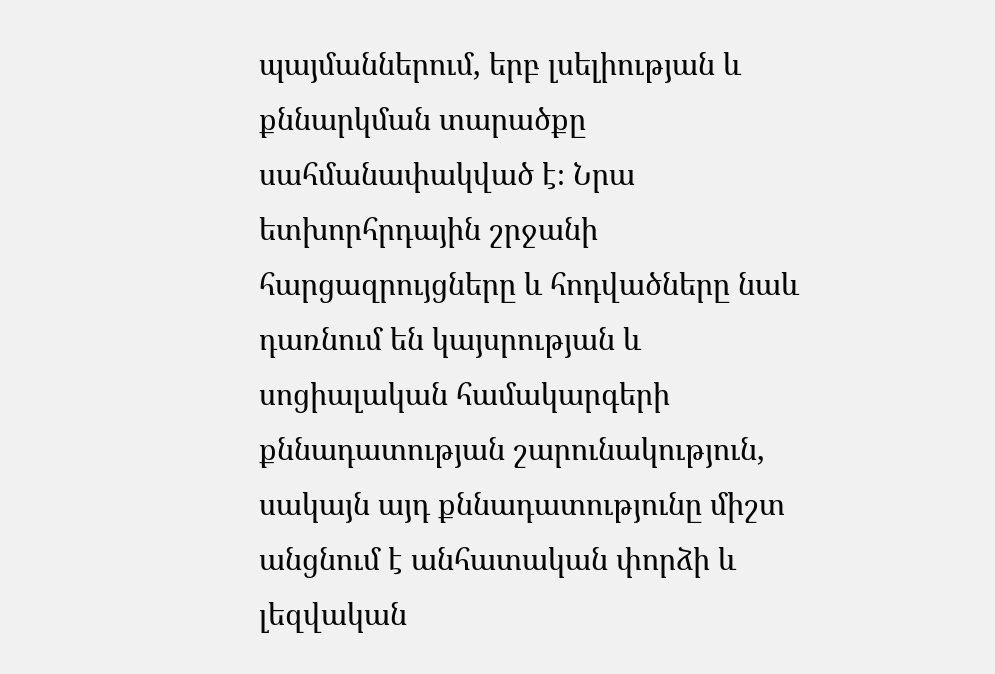պայմաններում, երբ լսելիության և քննարկման տարածքը սահմանափակված է։ Նրա ետխորհրդային շրջանի հարցազրույցները և հոդվածները նաև դառնում են կայսրության և սոցիալական համակարգերի քննադատության շարունակություն, սակայն այդ քննադատությունը միշտ անցնում է անհատական փորձի և լեզվական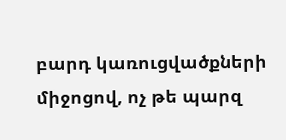բարդ կառուցվածքների միջոցով, ոչ թե պարզ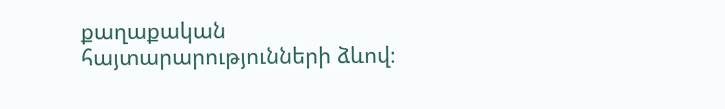քաղաքական հայտարարությունների ձևով։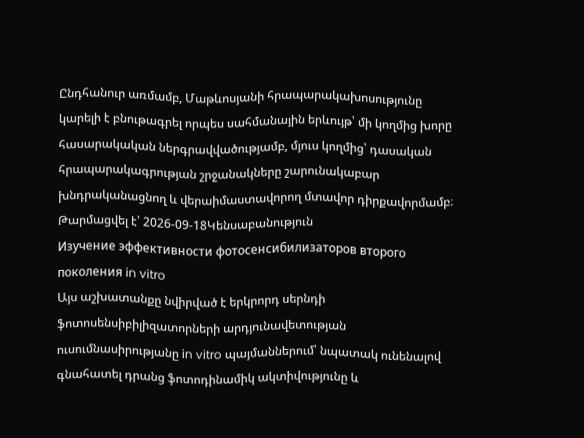Ընդհանուր առմամբ, Մաթևոսյանի հրապարակախոսությունը կարելի է բնութագրել որպես սահմանային երևույթ՝ մի կողմից խորը հասարակական ներգրավվածությամբ, մյուս կողմից՝ դասական հրապարակագրության շրջանակները շարունակաբար խնդրականացնող և վերաիմաստավորող մտավոր դիրքավորմամբ։
Թարմացվել է՝ 2026-09-18Կենսաբանություն
Изучение эффективности фотосенсибилизаторов второго поколения in vitro
Այս աշխատանքը նվիրված է երկրորդ սերնդի ֆոտոսենսիբիլիզատորների արդյունավետության ուսումնասիրությանը in vitro պայմաններում՝ նպատակ ունենալով գնահատել դրանց ֆոտոդինամիկ ակտիվությունը և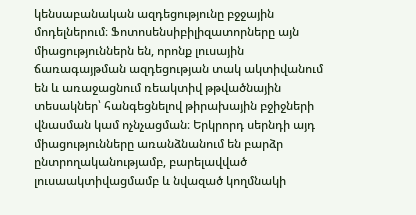կենսաբանական ազդեցությունը բջջային մոդելներում։ Ֆոտոսենսիբիլիզատորները այն միացություններն են, որոնք լուսային ճառագայթման ազդեցության տակ ակտիվանում են և առաջացնում ռեակտիվ թթվածնային տեսակներ՝ հանգեցնելով թիրախային բջիջների վնասման կամ ոչնչացման։ Երկրորդ սերնդի այդ միացությունները առանձնանում են բարձր ընտրողականությամբ, բարելավված լուսաակտիվացմամբ և նվազած կողմնակի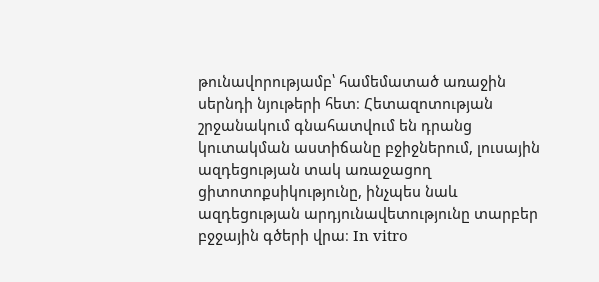թունավորությամբ՝ համեմատած առաջին սերնդի նյութերի հետ։ Հետազոտության շրջանակում գնահատվում են դրանց կուտակման աստիճանը բջիջներում, լուսային ազդեցության տակ առաջացող ցիտոտոքսիկությունը, ինչպես նաև ազդեցության արդյունավետությունը տարբեր բջջային գծերի վրա։ In vitro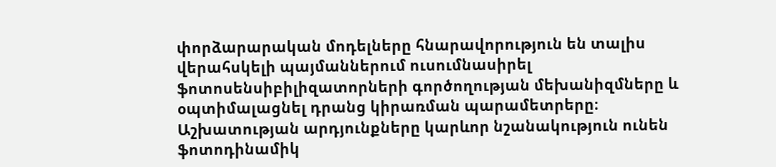փորձարարական մոդելները հնարավորություն են տալիս վերահսկելի պայմաններում ուսումնասիրել ֆոտոսենսիբիլիզատորների գործողության մեխանիզմները և օպտիմալացնել դրանց կիրառման պարամետրերը։ Աշխատության արդյունքները կարևոր նշանակություն ունեն ֆոտոդինամիկ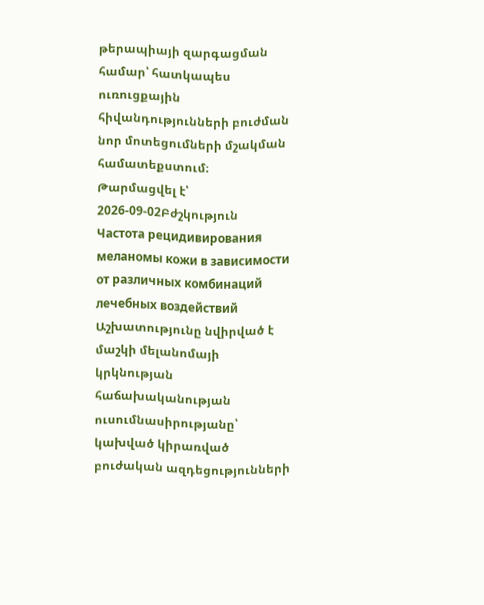թերապիայի զարգացման համար՝ հատկապես ուռուցքային հիվանդությունների բուժման նոր մոտեցումների մշակման համատեքստում։
Թարմացվել է՝ 2026-09-02Բժշկություն
Частота рецидивирования меланомы кожи в зависимости от различных комбинаций лечебных воздействий
Աշխատությունը նվիրված է մաշկի մելանոմայի կրկնության հաճախականության ուսումնասիրությանը՝ կախված կիրառված բուժական ազդեցությունների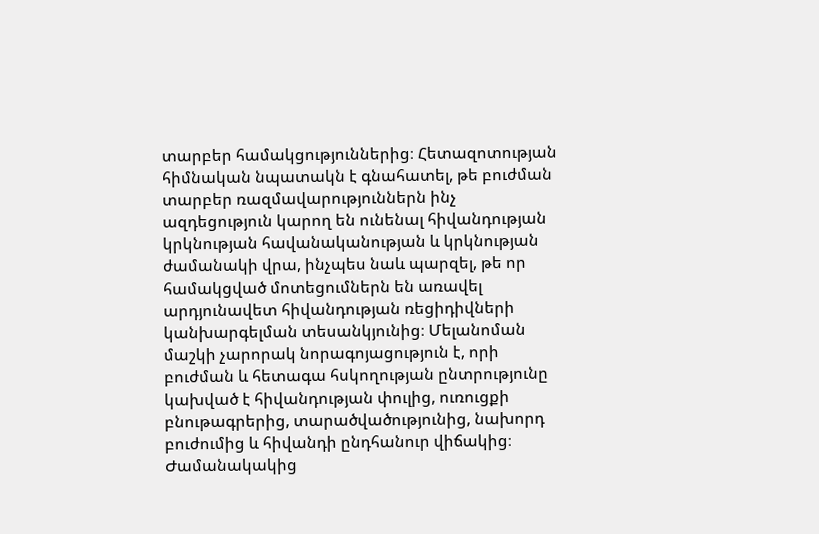տարբեր համակցություններից։ Հետազոտության հիմնական նպատակն է գնահատել, թե բուժման տարբեր ռազմավարություններն ինչ ազդեցություն կարող են ունենալ հիվանդության կրկնության հավանականության և կրկնության ժամանակի վրա, ինչպես նաև պարզել, թե որ համակցված մոտեցումներն են առավել արդյունավետ հիվանդության ռեցիդիվների կանխարգելման տեսանկյունից։ Մելանոման մաշկի չարորակ նորագոյացություն է, որի բուժման և հետագա հսկողության ընտրությունը կախված է հիվանդության փուլից, ուռուցքի բնութագրերից, տարածվածությունից, նախորդ բուժումից և հիվանդի ընդհանուր վիճակից։ Ժամանակակից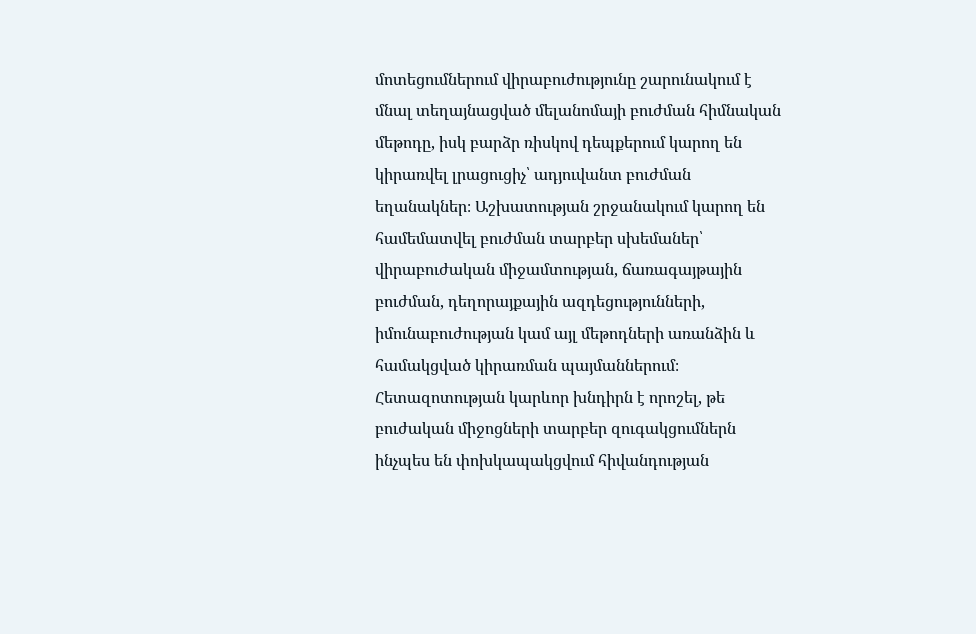մոտեցումներում վիրաբուժությունը շարունակում է մնալ տեղայնացված մելանոմայի բուժման հիմնական մեթոդը, իսկ բարձր ռիսկով դեպքերում կարող են կիրառվել լրացուցիչ՝ ադյուվանտ բուժման եղանակներ։ Աշխատության շրջանակում կարող են համեմատվել բուժման տարբեր սխեմաներ՝ վիրաբուժական միջամտության, ճառագայթային բուժման, դեղորայքային ազդեցությունների, իմունաբուժության կամ այլ մեթոդների առանձին և համակցված կիրառման պայմաններում։ Հետազոտության կարևոր խնդիրն է որոշել, թե բուժական միջոցների տարբեր զուգակցումներն ինչպես են փոխկապակցվում հիվանդության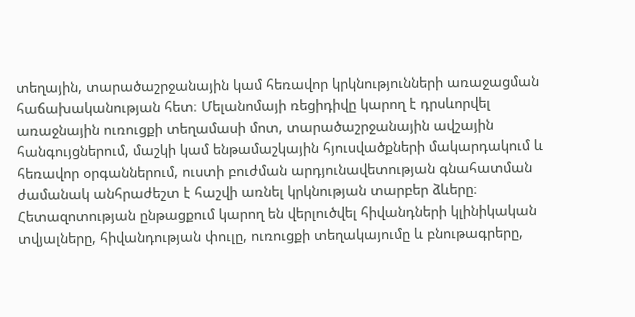տեղային, տարածաշրջանային կամ հեռավոր կրկնությունների առաջացման հաճախականության հետ։ Մելանոմայի ռեցիդիվը կարող է դրսևորվել առաջնային ուռուցքի տեղամասի մոտ, տարածաշրջանային ավշային հանգույցներում, մաշկի կամ ենթամաշկային հյուսվածքների մակարդակում և հեռավոր օրգաններում, ուստի բուժման արդյունավետության գնահատման ժամանակ անհրաժեշտ է հաշվի առնել կրկնության տարբեր ձևերը։ Հետազոտության ընթացքում կարող են վերլուծվել հիվանդների կլինիկական տվյալները, հիվանդության փուլը, ուռուցքի տեղակայումը և բնութագրերը,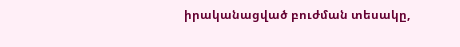իրականացված բուժման տեսակը,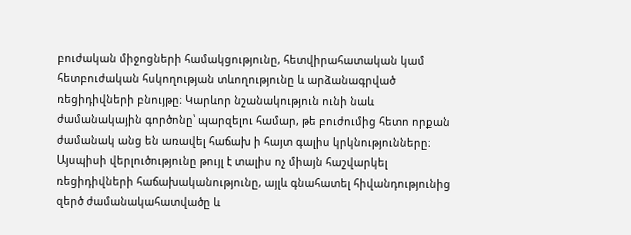բուժական միջոցների համակցությունը, հետվիրահատական կամ հետբուժական հսկողության տևողությունը և արձանագրված ռեցիդիվների բնույթը։ Կարևոր նշանակություն ունի նաև ժամանակային գործոնը՝ պարզելու համար, թե բուժումից հետո որքան ժամանակ անց են առավել հաճախ ի հայտ գալիս կրկնությունները։ Այսպիսի վերլուծությունը թույլ է տալիս ոչ միայն հաշվարկել ռեցիդիվների հաճախականությունը, այլև գնահատել հիվանդությունից զերծ ժամանակահատվածը և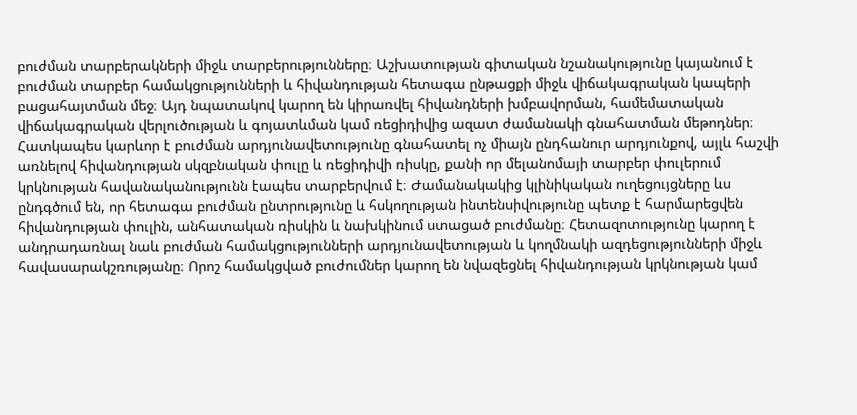բուժման տարբերակների միջև տարբերությունները։ Աշխատության գիտական նշանակությունը կայանում է բուժման տարբեր համակցությունների և հիվանդության հետագա ընթացքի միջև վիճակագրական կապերի բացահայտման մեջ։ Այդ նպատակով կարող են կիրառվել հիվանդների խմբավորման, համեմատական վիճակագրական վերլուծության և գոյատևման կամ ռեցիդիվից ազատ ժամանակի գնահատման մեթոդներ։ Հատկապես կարևոր է բուժման արդյունավետությունը գնահատել ոչ միայն ընդհանուր արդյունքով, այլև հաշվի առնելով հիվանդության սկզբնական փուլը և ռեցիդիվի ռիսկը, քանի որ մելանոմայի տարբեր փուլերում կրկնության հավանականությունն էապես տարբերվում է։ Ժամանակակից կլինիկական ուղեցույցները ևս ընդգծում են, որ հետագա բուժման ընտրությունը և հսկողության ինտենսիվությունը պետք է հարմարեցվեն հիվանդության փուլին, անհատական ռիսկին և նախկինում ստացած բուժմանը։ Հետազոտությունը կարող է անդրադառնալ նաև բուժման համակցությունների արդյունավետության և կողմնակի ազդեցությունների միջև հավասարակշռությանը։ Որոշ համակցված բուժումներ կարող են նվազեցնել հիվանդության կրկնության կամ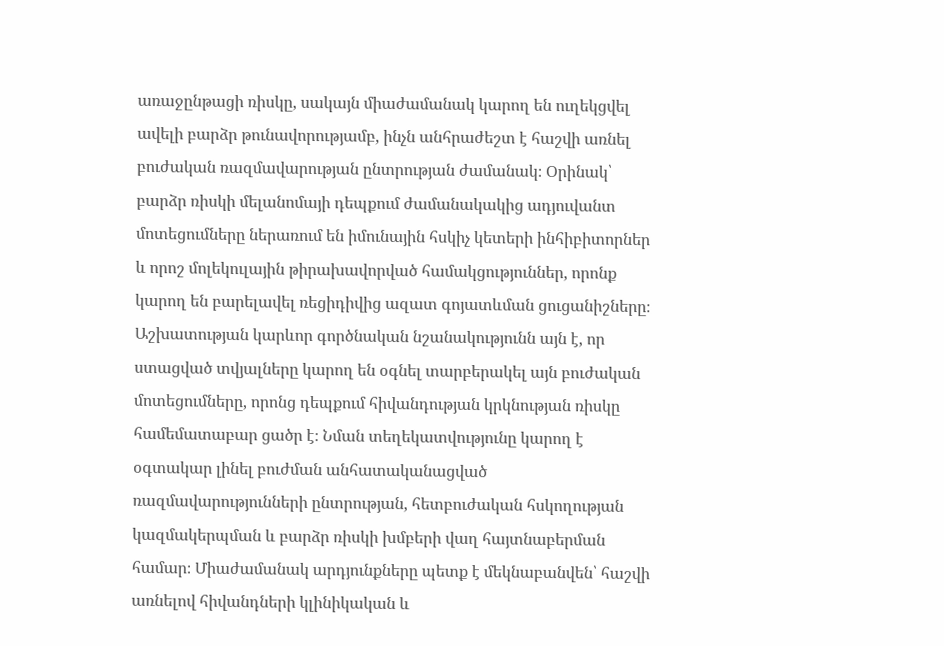առաջընթացի ռիսկը, սակայն միաժամանակ կարող են ուղեկցվել ավելի բարձր թունավորությամբ, ինչն անհրաժեշտ է հաշվի առնել բուժական ռազմավարության ընտրության ժամանակ։ Օրինակ՝ բարձր ռիսկի մելանոմայի դեպքում ժամանակակից ադյուվանտ մոտեցումները ներառում են իմունային հսկիչ կետերի ինհիբիտորներ և որոշ մոլեկուլային թիրախավորված համակցություններ, որոնք կարող են բարելավել ռեցիդիվից ազատ գոյատևման ցուցանիշները։ Աշխատության կարևոր գործնական նշանակությունն այն է, որ ստացված տվյալները կարող են օգնել տարբերակել այն բուժական մոտեցումները, որոնց դեպքում հիվանդության կրկնության ռիսկը համեմատաբար ցածր է։ Նման տեղեկատվությունը կարող է օգտակար լինել բուժման անհատականացված ռազմավարությունների ընտրության, հետբուժական հսկողության կազմակերպման և բարձր ռիսկի խմբերի վաղ հայտնաբերման համար։ Միաժամանակ արդյունքները պետք է մեկնաբանվեն՝ հաշվի առնելով հիվանդների կլինիկական և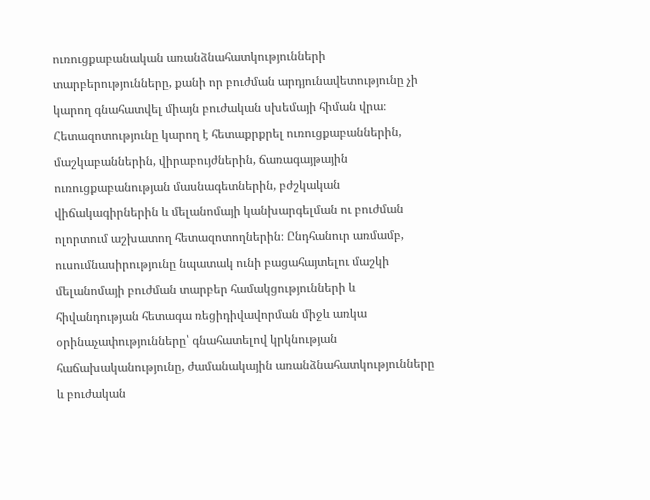ուռուցքաբանական առանձնահատկությունների տարբերությունները, քանի որ բուժման արդյունավետությունը չի կարող գնահատվել միայն բուժական սխեմայի հիման վրա։ Հետազոտությունը կարող է հետաքրքրել ուռուցքաբաններին, մաշկաբաններին, վիրաբույժներին, ճառագայթային ուռուցքաբանության մասնագետներին, բժշկական վիճակագիրներին և մելանոմայի կանխարգելման ու բուժման ոլորտում աշխատող հետազոտողներին։ Ընդհանուր առմամբ, ուսումնասիրությունը նպատակ ունի բացահայտելու մաշկի մելանոմայի բուժման տարբեր համակցությունների և հիվանդության հետագա ռեցիդիվավորման միջև առկա օրինաչափությունները՝ գնահատելով կրկնության հաճախականությունը, ժամանակային առանձնահատկությունները և բուժական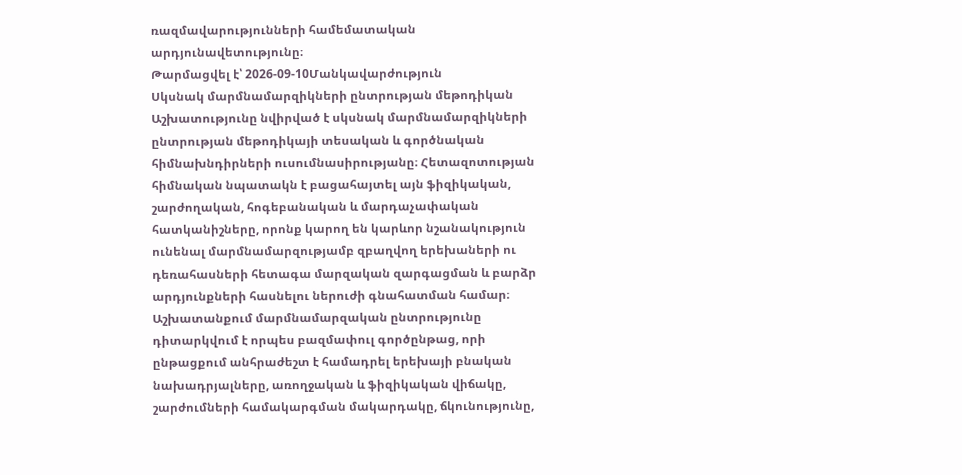ռազմավարությունների համեմատական արդյունավետությունը։
Թարմացվել է՝ 2026-09-10Մանկավարժություն
Սկսնակ մարմնամարզիկների ընտրության մեթոդիկան
Աշխատությունը նվիրված է սկսնակ մարմնամարզիկների ընտրության մեթոդիկայի տեսական և գործնական հիմնախնդիրների ուսումնասիրությանը։ Հետազոտության հիմնական նպատակն է բացահայտել այն ֆիզիկական, շարժողական, հոգեբանական և մարդաչափական հատկանիշները, որոնք կարող են կարևոր նշանակություն ունենալ մարմնամարզությամբ զբաղվող երեխաների ու դեռահասների հետագա մարզական զարգացման և բարձր արդյունքների հասնելու ներուժի գնահատման համար։ Աշխատանքում մարմնամարզական ընտրությունը դիտարկվում է որպես բազմափուլ գործընթաց, որի ընթացքում անհրաժեշտ է համադրել երեխայի բնական նախադրյալները, առողջական և ֆիզիկական վիճակը, շարժումների համակարգման մակարդակը, ճկունությունը,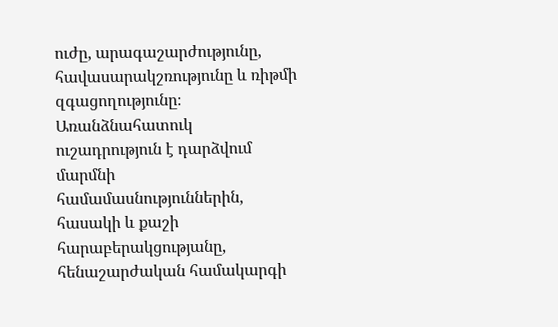ուժը, արագաշարժությունը, հավասարակշռությունը և ռիթմի զգացողությունը։ Առանձնահատուկ ուշադրություն է դարձվում մարմնի համամասնություններին, հասակի և քաշի հարաբերակցությանը, հենաշարժական համակարգի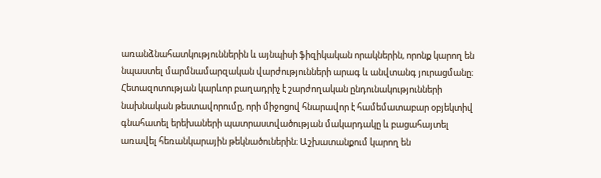առանձնահատկություններին և այնպիսի ֆիզիկական որակներին, որոնք կարող են նպաստել մարմնամարզական վարժությունների արագ և անվտանգ յուրացմանը։ Հետազոտության կարևոր բաղադրիչ է շարժողական ընդունակությունների նախնական թեստավորումը, որի միջոցով հնարավոր է համեմատաբար օբյեկտիվ գնահատել երեխաների պատրաստվածության մակարդակը և բացահայտել առավել հեռանկարային թեկնածուներին։ Աշխատանքում կարող են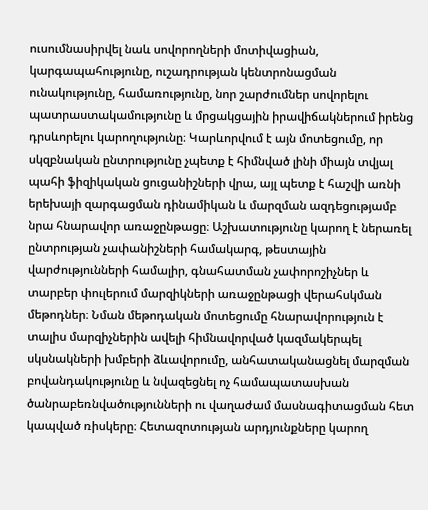ուսումնասիրվել նաև սովորողների մոտիվացիան, կարգապահությունը, ուշադրության կենտրոնացման ունակությունը, համառությունը, նոր շարժումներ սովորելու պատրաստակամությունը և մրցակցային իրավիճակներում իրենց դրսևորելու կարողությունը։ Կարևորվում է այն մոտեցումը, որ սկզբնական ընտրությունը չպետք է հիմնված լինի միայն տվյալ պահի ֆիզիկական ցուցանիշների վրա, այլ պետք է հաշվի առնի երեխայի զարգացման դինամիկան և մարզման ազդեցությամբ նրա հնարավոր առաջընթացը։ Աշխատությունը կարող է ներառել ընտրության չափանիշների համակարգ, թեստային վարժությունների համալիր, գնահատման չափորոշիչներ և տարբեր փուլերում մարզիկների առաջընթացի վերահսկման մեթոդներ։ Նման մեթոդական մոտեցումը հնարավորություն է տալիս մարզիչներին ավելի հիմնավորված կազմակերպել սկսնակների խմբերի ձևավորումը, անհատականացնել մարզման բովանդակությունը և նվազեցնել ոչ համապատասխան ծանրաբեռնվածությունների ու վաղաժամ մասնագիտացման հետ կապված ռիսկերը։ Հետազոտության արդյունքները կարող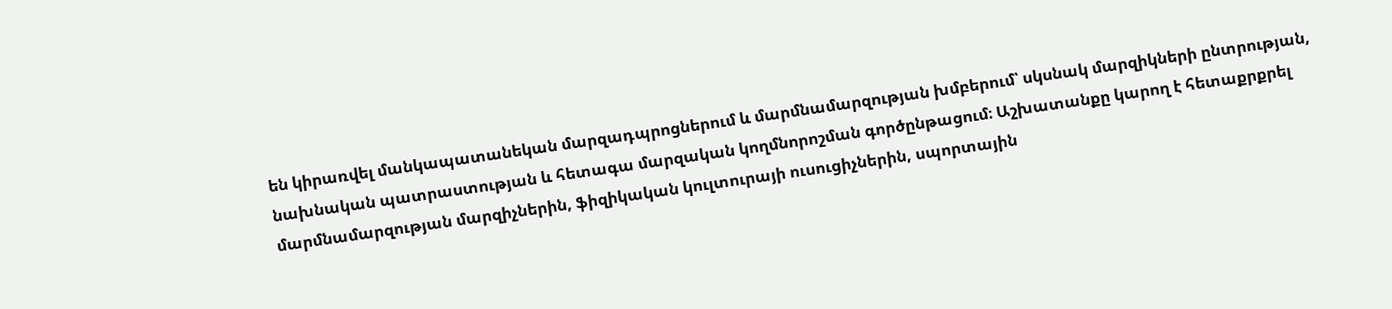են կիրառվել մանկապատանեկան մարզադպրոցներում և մարմնամարզության խմբերում՝ սկսնակ մարզիկների ընտրության, նախնական պատրաստության և հետագա մարզական կողմնորոշման գործընթացում։ Աշխատանքը կարող է հետաքրքրել մարմնամարզության մարզիչներին, ֆիզիկական կուլտուրայի ուսուցիչներին, սպորտային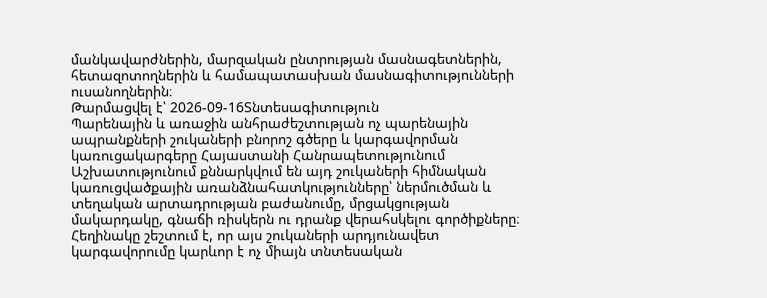մանկավարժներին, մարզական ընտրության մասնագետներին, հետազոտողներին և համապատասխան մասնագիտությունների ուսանողներին։
Թարմացվել է՝ 2026-09-16Տնտեսագիտություն
Պարենային և առաջին անհրաժեշտության ոչ պարենային ապրանքների շուկաների բնորոշ գծերը և կարգավորման կառուցակարգերը Հայաստանի Հանրապետությունում
Աշխատությունում քննարկվում են այդ շուկաների հիմնական կառուցվածքային առանձնահատկությունները՝ ներմուծման և տեղական արտադրության բաժանումը, մրցակցության մակարդակը, գնաճի ռիսկերն ու դրանք վերահսկելու գործիքները։ Հեղինակը շեշտում է, որ այս շուկաների արդյունավետ կարգավորումը կարևոր է ոչ միայն տնտեսական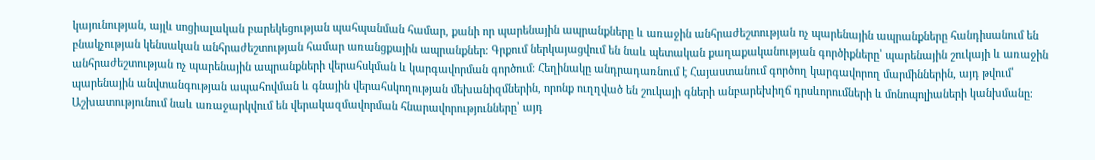կայունության, այլև սոցիալական բարեկեցության պահպանման համար, քանի որ պարենային ապրանքները և առաջին անհրաժեշտության ոչ պարենային ապրանքները հանդիսանում են բնակչության կենսական անհրաժեշտության համար առանցքային ապրանքներ։ Գրքում ներկայացվում են նաև պետական քաղաքականության գործիքները՝ պարենային շուկայի և առաջին անհրաժեշտության ոչ պարենային ապրանքների վերահսկման և կարգավորման գործում։ Հեղինակը անդրադառնում է Հայաստանում գործող կարգավորող մարմիններին, այդ թվում՝ պարենային անվտանգության ապահովման և գնային վերահսկողության մեխանիզմներին, որոնք ուղղված են շուկայի գների անբարեխիղճ դրսևորումների և մոնոպոլիաների կանխմանը։ Աշխատությունում նաև առաջարկվում են վերակազմավորման հնարավորությունները՝ այդ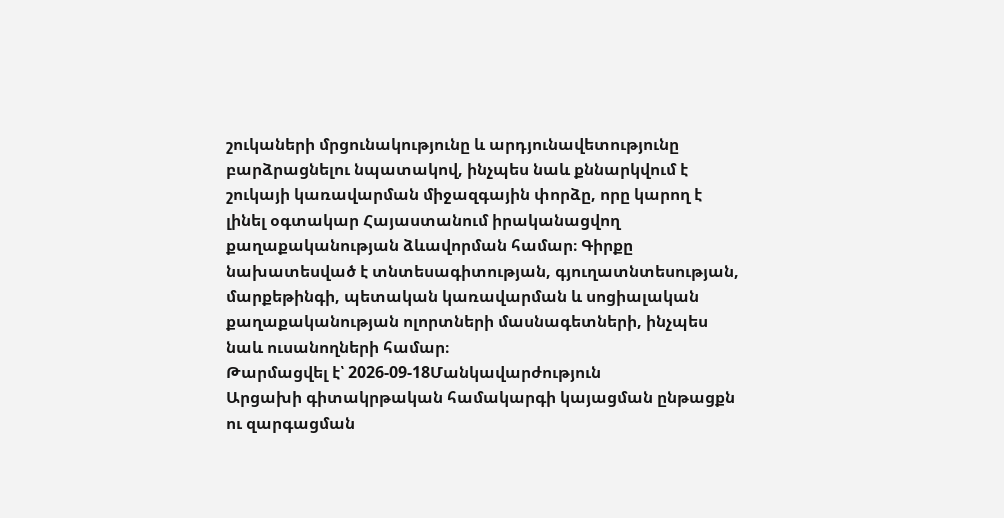շուկաների մրցունակությունը և արդյունավետությունը բարձրացնելու նպատակով, ինչպես նաև քննարկվում է շուկայի կառավարման միջազգային փորձը, որը կարող է լինել օգտակար Հայաստանում իրականացվող քաղաքականության ձևավորման համար։ Գիրքը նախատեսված է տնտեսագիտության, գյուղատնտեսության, մարքեթինգի, պետական կառավարման և սոցիալական քաղաքականության ոլորտների մասնագետների, ինչպես նաև ուսանողների համար։
Թարմացվել է՝ 2026-09-18Մանկավարժություն
Արցախի գիտակրթական համակարգի կայացման ընթացքն ու զարգացման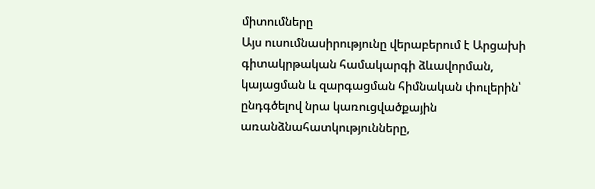միտումները
Այս ուսումնասիրությունը վերաբերում է Արցախի գիտակրթական համակարգի ձևավորման, կայացման և զարգացման հիմնական փուլերին՝ ընդգծելով նրա կառուցվածքային առանձնահատկությունները,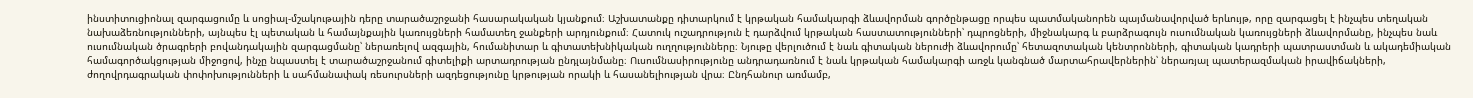ինստիտուցիոնալ զարգացումը և սոցիալ-մշակութային դերը տարածաշրջանի հասարակական կյանքում։ Աշխատանքը դիտարկում է կրթական համակարգի ձևավորման գործընթացը որպես պատմականորեն պայմանավորված երևույթ, որը զարգացել է ինչպես տեղական նախաձեռնությունների, այնպես էլ պետական և համայնքային կառույցների համատեղ ջանքերի արդյունքում։ Հատուկ ուշադրություն է դարձվում կրթական հաստատությունների՝ դպրոցների, միջնակարգ և բարձրագույն ուսումնական կառույցների ձևավորմանը, ինչպես նաև ուսումնական ծրագրերի բովանդակային զարգացմանը՝ ներառելով ազգային, հումանիտար և գիտատեխնիկական ուղղությունները։ Նյութը վերլուծում է նաև գիտական ներուժի ձևավորումը՝ հետազոտական կենտրոնների, գիտական կադրերի պատրաստման և ակադեմիական համագործակցության միջոցով, ինչը նպաստել է տարածաշրջանում գիտելիքի արտադրության ընդլայնմանը։ Ուսումնասիրությունը անդրադառնում է նաև կրթական համակարգի առջև կանգնած մարտահրավերներին՝ ներառյալ պատերազմական իրավիճակների, ժողովրդագրական փոփոխությունների և սահմանափակ ռեսուրսների ազդեցությունը կրթության որակի և հասանելիության վրա։ Ընդհանուր առմամբ,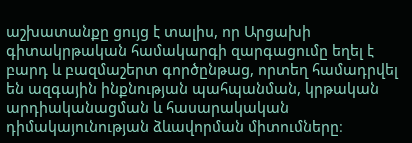աշխատանքը ցույց է տալիս, որ Արցախի գիտակրթական համակարգի զարգացումը եղել է բարդ և բազմաշերտ գործընթաց, որտեղ համադրվել են ազգային ինքնության պահպանման, կրթական արդիականացման և հասարակական դիմակայունության ձևավորման միտումները։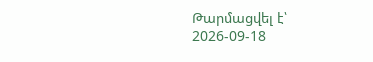Թարմացվել է՝ 2026-09-18